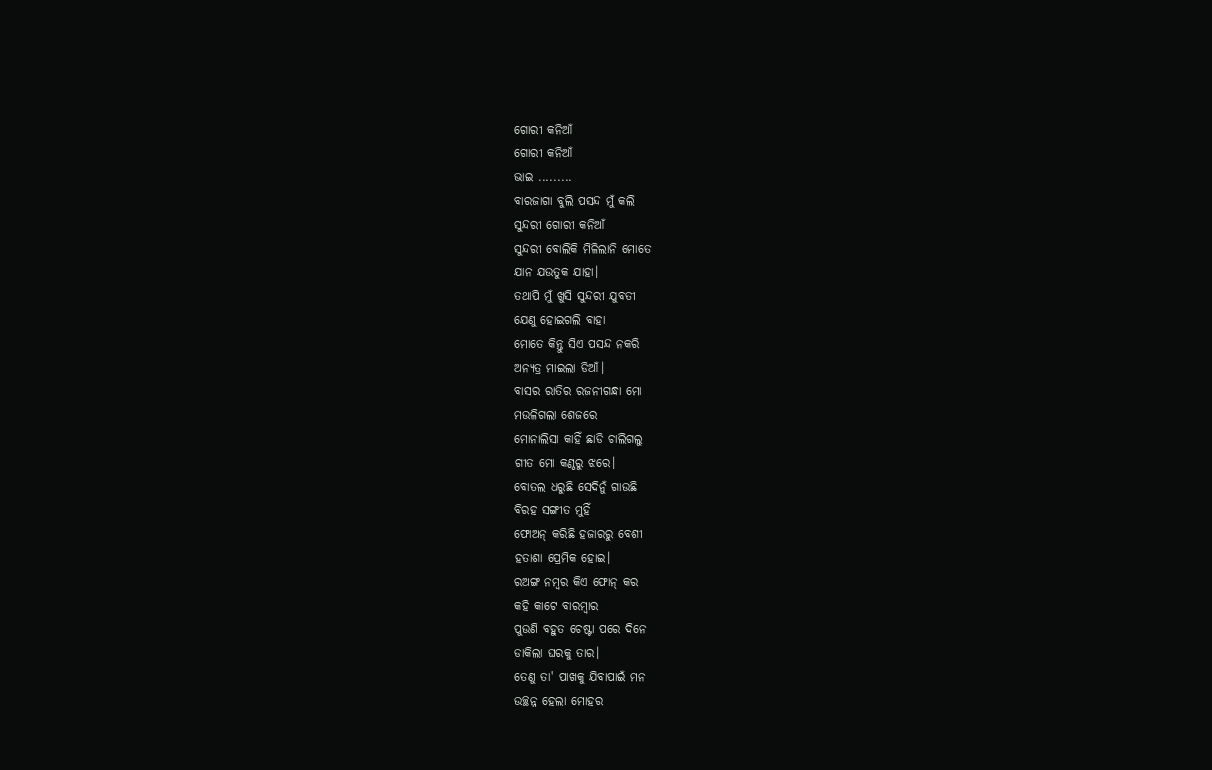ଗୋରୀ କନିଆଁ
ଗୋରୀ କନିଆଁ
ଭାଇ .........
ବାରଜାଗା ବୁଲି ପସନ୍ଦ ମୁଁ କଲି
ସୁନ୍ଦରୀ ଗୋରୀ କନିଆଁ
ସୁନ୍ଦରୀ ବୋଲିକି ମିଳିଲାନି ମୋତେ
ଯାନ ଯଉତୁକ ଯାହା।
ତଥାପି ମୁଁ ଖୁସି ସୁନ୍ଦରୀ ଯୁବତୀ
ଯେଣୁ ହୋଇଗଲି ବାହା
ମୋତେ କିନ୍ତୁ ସିଏ ପସନ୍ଦ ନକରି
ଅନ୍ୟତ୍ର ମାଇଲା ଡିଆଁ।
ବାସର ରାତିର ରଜନୀଗନ୍ଧା ମୋ
ମଉଳିଗଲା ଶେଜରେ
ମୋନାଲିସା କାହିଁ ଛାଡି ଚାଲିଗଲୁ
ଗୀତ ମୋ କଣ୍ଠରୁ ଝରେ।
ବୋତଲ ଧରୁଛି ସେଦିନୁଁ ଗାଉଛି
ବିରହ ସଙ୍ଗୀତ ମୁହିଁ
ଫୋଅନ୍ କରିଛି ହଜାରରୁ ବେଶୀ
ହତାଶା ପ୍ରେମିକ ହୋଇ।
ରଅଙ୍ଗ ନମ୍ବର କିଏ ଫୋନ୍ କର
କହି କାଟେ ବାରମ୍ବାର
ପୁଉଣି ବହୁତ ଚେଷ୍ଟା ପରେ ଦିନେ
ଡାକିଲା ଘରକୁ ତାର।
ତେଣୁ ତା' ପାଖକୁ ଯିବାପାଇଁ ମନ
ଉଚ୍ଛନ୍ନ ହେଲା ମୋହର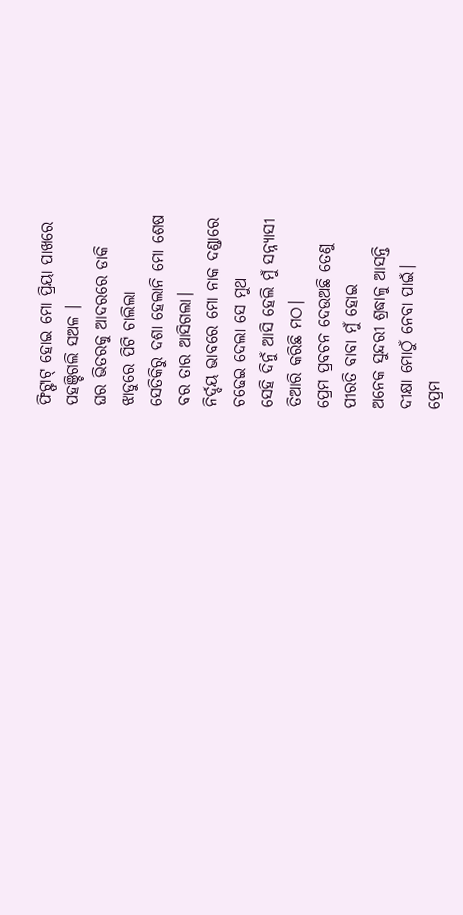ଫିଟ୍ଫାଟ୍ ହୋଇ ମୋ ପ୍ରିୟା ପାଖରେ
ପହଞ୍ଚିଗଲି ସଅଳ ।
ଘର ଭିତରକୁ ଆଦରରେ ଡାକି
ଝାଡୁରେ ପିଟି ଚାଲିଲା
ସେତିକିରୁ ଦଶା ହେଲାନି ମୋ ଶେଷ
ବର ତାର ଆସିଗଲା।
ନିର୍ଦ୍ଦୟ ଭାବରେ ମୋ ନାକ ଦଣ୍ଡାରେ
ଚଢେଇ ଦେଲା ସେ ମୁଥ
ସେହି ଦିନୁଁ ଆସି ହେଲି ମୁଁ ସନ୍ନ୍ୟାସୀ
ତିଆରି କରିଛି ମଠ।
ପ୍ରେମ ପ୍ରବଚନ ଦେଉଅଛି ତେଣୁ
ପୀରତି ବାବା ମୁଁ ହୋଇ
ଅନେକ ସୁନ୍ଦରୀ ଶ୍ରଦ୍ଧାଳୁ ଆସନ୍ତି
ଦୀକ୍ଷା ମୋଠୁଁ ନେବା ପାଇଁ।
ପ୍ରେମ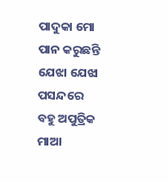ପାଦୁକା ମୋ ପାନ କରୁଛନ୍ତି
ଯେଝା ଯେଝା ପସନ୍ଦରେ
ବହୁ ଅପୁତ୍ରିକ ମାଆ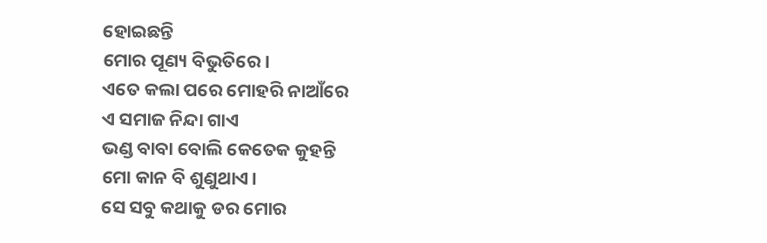ହୋଇଛନ୍ତି
ମୋର ପୂଣ୍ୟ ବିଭୁତିରେ।
ଏତେ କଲା ପରେ ମୋହରି ନାଆଁରେ
ଏ ସମାଜ ନିନ୍ଦା ଗାଏ
ଭଣ୍ଡ ବାବା ବୋଲି କେତେକ କୁହନ୍ତି
ମୋ କାନ ବି ଶୁଣୁଥାଏ।
ସେ ସବୁ କଥାକୁ ଡର ମୋର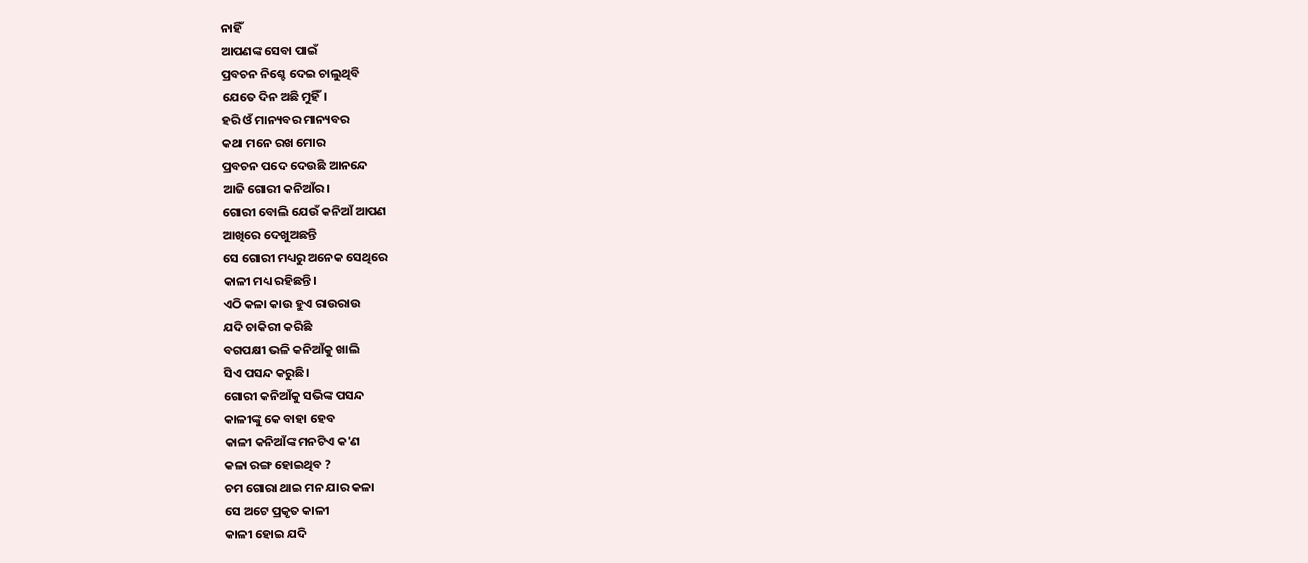ନାହିଁ
ଆପଣଙ୍କ ସେବା ପାଇଁ
ପ୍ରବଚନ ନିଶ୍ଚେ ଦେଇ ଚାଲୁଥିବି
ଯେତେ ଦିନ ଅଛି ମୁହିଁ।
ହରି ଓଁ ମାନ୍ୟବର ମାନ୍ୟବର
କଥା ମନେ ରଖ ମୋର
ପ୍ରବଚନ ପଦେ ଦେଉଛି ଆନନ୍ଦେ
ଆଜି ଗୋରୀ କନିଆଁର।
ଗୋରୀ ବୋଲି ଯେଉଁ କନିଆଁ ଆପଣ
ଆଖିରେ ଦେଖୁଅଛନ୍ତି
ସେ ଗୋରୀ ମଧ୍ୟରୁ ଅନେକ ସେଥିରେ
କାଳୀ ମଧ୍ୟ ରହିଛନ୍ତି।
ଏଠି କଳା କାଉ ହୁଏ ରାଉରାଉ
ଯଦି ଚାକିରୀ କରିଛି
ବଗପକ୍ଷୀ ଭଳି କନିଆଁକୁ ଖାଲି
ସିଏ ପସନ୍ଦ କରୁଛି।
ଗୋରୀ କନିଆଁକୁ ସଭିଙ୍କ ପସନ୍ଦ
କାଳୀଙ୍କୁ କେ ବାହା ହେବ
କାଳୀ କନିଆଁଙ୍କ ମନଟିଏ କ'ଣ
କଳା ରଙ୍ଗ ହୋଇଥିବ ?
ଚମ ଗୋରା ଥାଇ ମନ ଯାର କଳା
ସେ ଅଟେ ପ୍ରକୃତ କାଳୀ
କାଳୀ ହୋଇ ଯଦି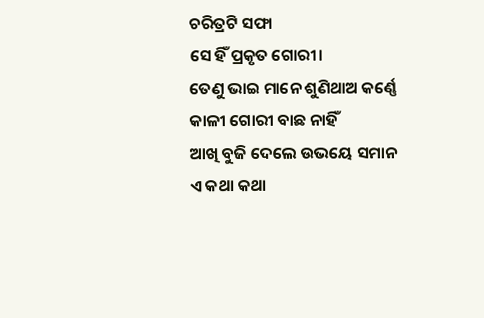ଚରିତ୍ରଟି ସଫା
ସେ ହିଁ ପ୍ରକୃତ ଗୋରୀ।
ତେଣୁ ଭାଇ ମାନେ ଶୁଣିଥାଅ କର୍ଣ୍ଣେ
କାଳୀ ଗୋରୀ ବାଛ ନାହିଁ
ଆଖି ବୁଜି ଦେଲେ ଉଭୟେ ସମାନ
ଏ କଥା କଥା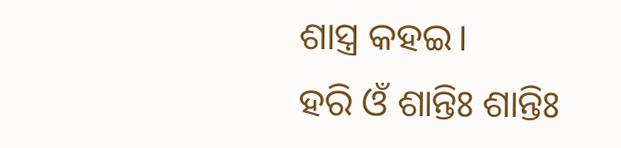ଶାସ୍ତ୍ର କହଇ।
ହରି ଓଁ ଶାନ୍ତିଃ ଶାନ୍ତିଃ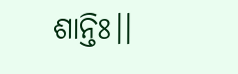ଶାନ୍ତିଃ।।